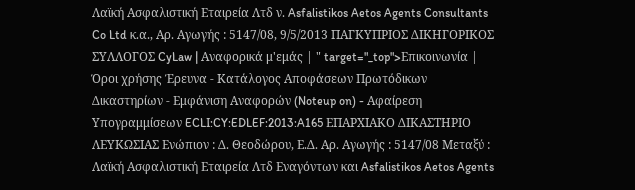Λαϊκή Ασφαλιστική Εταιρεία Λτδ ν. Asfalistikos Aetos Agents Consultants Co Ltd κ.α., Αρ. Αγωγής : 5147/08, 9/5/2013 ΠΑΓΚΥΠΡΙΟΣ ΔΙΚΗΓΟΡΙΚΟΣ ΣΥΛΛΟΓΟΣ CyLaw | Αναφορικά μ'εμάς | " target="_top">Επικοινωνία | Όροι χρήσης Έρευνα - Κατάλογος Αποφάσεων Πρωτόδικων Δικαστηρίων - Εμφάνιση Αναφορών (Noteup on) - Αφαίρεση Υπογραμμίσεων ECLI:CY:EDLEF:2013:A165 ΕΠΑΡΧΙΑΚΟ ΔΙΚΑΣΤΗΡΙΟ ΛΕΥΚΩΣΙΑΣ Ενώπιον : Δ. Θεοδώρου, Ε.Δ. Αρ. Αγωγής : 5147/08 Μεταξύ : Λαϊκή Ασφαλιστική Εταιρεία Λτδ Εναγόντων και Asfalistikos Aetos Agents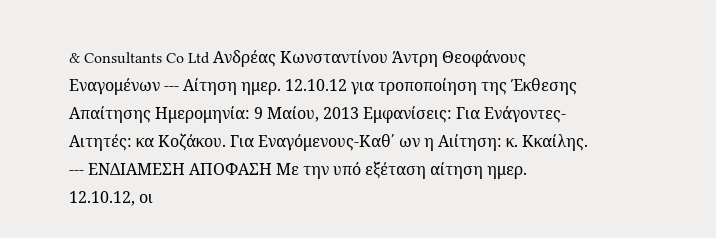& Consultants Co Ltd Ανδρέας Κωνσταντίνου Άντρη Θεοφάνους Εναγομένων --- Αίτηση ημερ. 12.10.12 για τροποποίηση της Έκθεσης Απαίτησης Ημερομηνία: 9 Μαίου, 2013 Εμφανίσεις: Για Ενάγοντες-Αιτητές: κα Κοζάκου. Για Εναγόμενους-Καθ΄ ων η Αιίτηση: κ. Κκαίλης. --- ΕΝΔΙΑΜΕΣΗ ΑΠΟΦΑΣΗ Με την υπό εξέταση αίτηση ημερ. 12.10.12, οι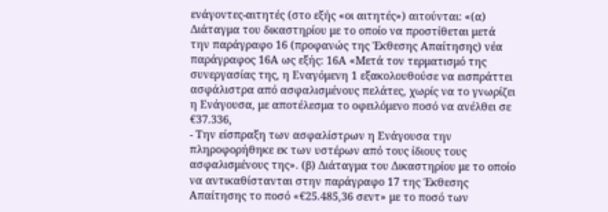ενάγοντες-αιτητές (στο εξής «οι αιτητές») αιτούνται: «(α) Διάταγμα του δικαστηρίου με το οποίο να προστίθεται μετά την παράγραφο 16 (προφανώς της Έκθεσης Απαίτησης) νέα παράγραφος 16Α ως εξής: 16Α «Μετά τον τερματισμό της συνεργασίας της, η Εναγόμενη 1 εξακολουθούσε να εισπράττει ασφάλιστρα από ασφαλισμένους πελάτες, χωρίς να το γνωρίζει η Ενάγουσα, με αποτέλεσμα το οφειλόμενο ποσό να ανέλθει σε €37.336,
- Την είσπραξη των ασφαλίστρων η Ενάγουσα την πληροφορήθηκε εκ των υστέρων από τους ίδιους τους ασφαλισμένους της». (β) Διάταγμα του Δικαστηρίου με το οποίο να αντικαθίστανται στην παράγραφο 17 της Έκθεσης Απαίτησης το ποσό «€25.485,36 σεντ» με το ποσό των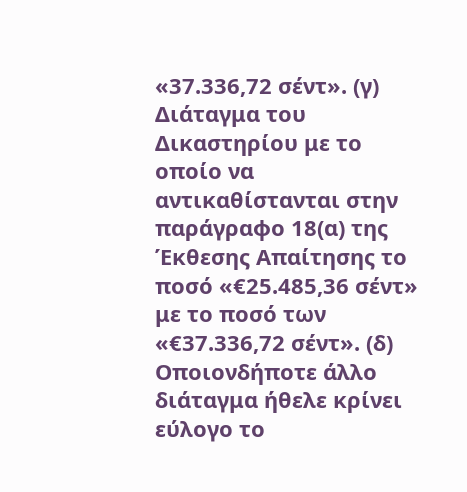«37.336,72 σέντ». (γ) Διάταγμα του Δικαστηρίου με το οποίο να αντικαθίστανται στην παράγραφο 18(α) της Έκθεσης Απαίτησης το ποσό «€25.485,36 σέντ» με το ποσό των «€37.336,72 σέντ». (δ) Οποιονδήποτε άλλο διάταγμα ήθελε κρίνει εύλογο το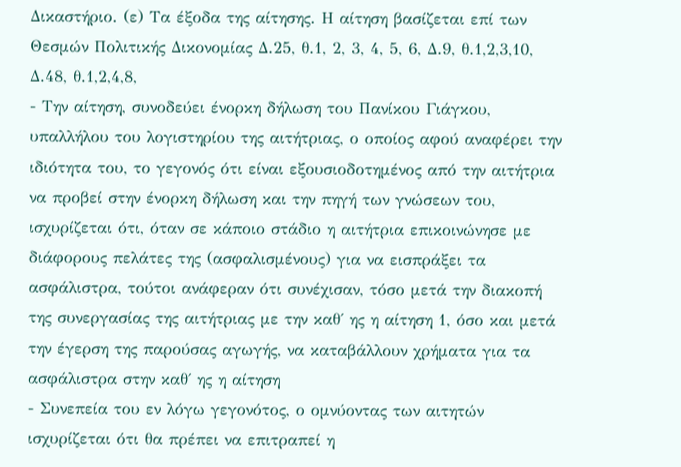Δικαστήριο. (ε) Τα έξοδα της αίτησης. Η αίτηση βασίζεται επί των Θεσμών Πολιτικής Δικονομίας Δ.25, θ.1, 2, 3, 4, 5, 6, Δ.9, θ.1,2,3,10, Δ.48, θ.1,2,4,8,
- Την αίτηση, συνοδεύει ένορκη δήλωση του Πανίκου Γιάγκου, υπαλλήλου του λογιστηρίου της αιτήτριας, ο οποίος αφού αναφέρει την ιδιότητα του, το γεγονός ότι είναι εξουσιοδοτημένος από την αιτήτρια να προβεί στην ένορκη δήλωση και την πηγή των γνώσεων του, ισχυρίζεται ότι, όταν σε κάποιο στάδιο η αιτήτρια επικοινώνησε με διάφορους πελάτες της (ασφαλισμένους) για να εισπράξει τα ασφάλιστρα, τούτοι ανάφεραν ότι συνέχισαν, τόσο μετά την διακοπή της συνεργασίας της αιτήτριας με την καθ΄ ης η αίτηση 1, όσο και μετά την έγερση της παρούσας αγωγής, να καταβάλλουν χρήματα για τα ασφάλιστρα στην καθ΄ ης η αίτηση
- Συνεπεία του εν λόγω γεγονότος, ο ομνύοντας των αιτητών ισχυρίζεται ότι θα πρέπει να επιτραπεί η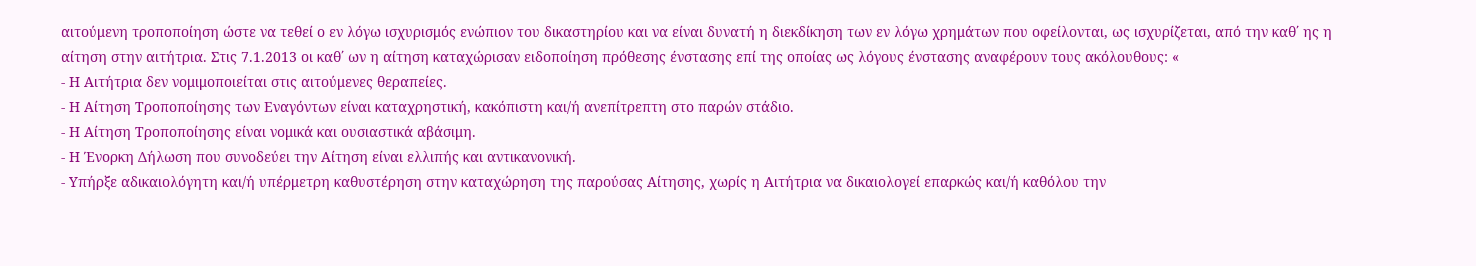αιτούμενη τροποποίηση ώστε να τεθεί ο εν λόγω ισχυρισμός ενώπιον του δικαστηρίου και να είναι δυνατή η διεκδίκηση των εν λόγω χρημάτων που οφείλονται, ως ισχυρίζεται, από την καθ΄ ης η αίτηση στην αιτήτρια. Στις 7.1.2013 οι καθ΄ ων η αίτηση καταχώρισαν ειδοποίηση πρόθεσης ένστασης επί της οποίας ως λόγους ένστασης αναφέρουν τους ακόλουθους: «
- Η Αιτήτρια δεν νομιμοποιείται στις αιτούμενες θεραπείες.
- Η Αίτηση Τροποποίησης των Εναγόντων είναι καταχρηστική, κακόπιστη και/ή ανεπίτρεπτη στο παρών στάδιο.
- Η Αίτηση Τροποποίησης είναι νομικά και ουσιαστικά αβάσιμη.
- Η Ένορκη Δήλωση που συνοδεύει την Αίτηση είναι ελλιπής και αντικανονική.
- Υπήρξε αδικαιολόγητη και/ή υπέρμετρη καθυστέρηση στην καταχώρηση της παρούσας Αίτησης, χωρίς η Αιτήτρια να δικαιολογεί επαρκώς και/ή καθόλου την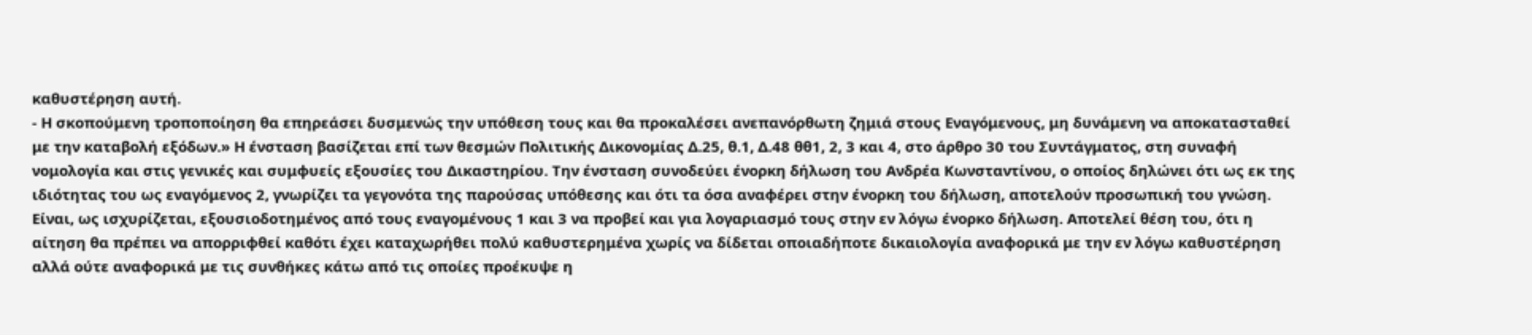καθυστέρηση αυτή.
- Η σκοπούμενη τροποποίηση θα επηρεάσει δυσμενώς την υπόθεση τους και θα προκαλέσει ανεπανόρθωτη ζημιά στους Εναγόμενους, μη δυνάμενη να αποκατασταθεί με την καταβολή εξόδων.» Η ένσταση βασίζεται επί των θεσμών Πολιτικής Δικονομίας Δ.25, θ.1, Δ.48 θθ1, 2, 3 και 4, στο άρθρο 30 του Συντάγματος, στη συναφή νομολογία και στις γενικές και συμφυείς εξουσίες του Δικαστηρίου. Την ένσταση συνοδεύει ένορκη δήλωση του Ανδρέα Κωνσταντίνου, ο οποίος δηλώνει ότι ως εκ της ιδιότητας του ως εναγόμενος 2, γνωρίζει τα γεγονότα της παρούσας υπόθεσης και ότι τα όσα αναφέρει στην ένορκη του δήλωση, αποτελούν προσωπική του γνώση. Είναι, ως ισχυρίζεται, εξουσιοδοτημένος από τους εναγομένους 1 και 3 να προβεί και για λογαριασμό τους στην εν λόγω ένορκο δήλωση. Αποτελεί θέση του, ότι η αίτηση θα πρέπει να απορριφθεί καθότι έχει καταχωρήθει πολύ καθυστερημένα χωρίς να δίδεται οποιαδήποτε δικαιολογία αναφορικά με την εν λόγω καθυστέρηση αλλά ούτε αναφορικά με τις συνθήκες κάτω από τις οποίες προέκυψε η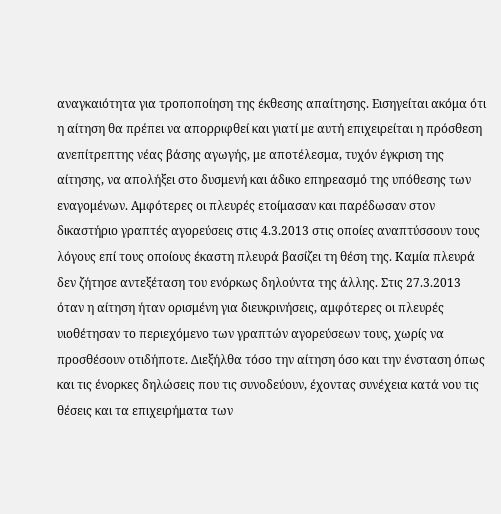αναγκαιότητα για τροποποίηση της έκθεσης απαίτησης. Εισηγείται ακόμα ότι η αίτηση θα πρέπει να απορριφθεί και γιατί με αυτή επιχειρείται η πρόσθεση ανεπίτρεπτης νέας βάσης αγωγής, με αποτέλεσμα, τυχόν έγκριση της αίτησης, να απολήξει στο δυσμενή και άδικο επηρεασμό της υπόθεσης των εναγομένων. Αμφότερες οι πλευρές ετοίμασαν και παρέδωσαν στον δικαστήριο γραπτές αγορεύσεις στις 4.3.2013 στις οποίες αναπτύσσουν τους λόγους επί τους οποίους έκαστη πλευρά βασίζει τη θέση της. Καμία πλευρά δεν ζήτησε αντεξέταση του ενόρκως δηλούντα της άλλης. Στις 27.3.2013 όταν η αίτηση ήταν ορισμένη για διευκρινήσεις, αμφότερες οι πλευρές υιοθέτησαν το περιεχόμενο των γραπτών αγορεύσεων τους, χωρίς να προσθέσουν οτιδήποτε. Διεξήλθα τόσο την αίτηση όσο και την ένσταση όπως και τις ένορκες δηλώσεις που τις συνοδεύουν, έχοντας συνέχεια κατά νου τις θέσεις και τα επιχειρήματα των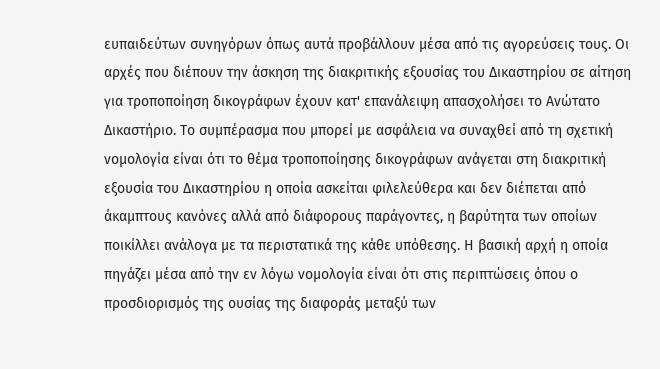ευπαιδεύτων συνηγόρων όπως αυτά προβάλλουν μέσα από τις αγορεύσεις τους. Οι αρχές που διέπουν την άσκηση της διακριτικής εξουσίας του Δικαστηρίου σε αίτηση για τροποποίηση δικογράφων έχουν κατ' επανάλειψη απασχολήσει το Ανώτατο Δικαστήριο. Το συμπέρασμα που μπορεί με ασφάλεια να συναχθεί από τη σχετική νομολογία είναι ότι το θέμα τροποποίησης δικογράφων ανάγεται στη διακριτική εξουσία του Δικαστηρίου η οποία ασκείται φιλελεύθερα και δεν διέπεται από άκαμπτους κανόνες αλλά από διάφορους παράγοντες, η βαρύτητα των οποίων ποικίλλει ανάλογα με τα περιστατικά της κάθε υπόθεσης. Η βασική αρχή η οποία πηγάζει μέσα από την εν λόγω νομολογία είναι ότι στις περιπτώσεις όπου ο προσδιορισμός της ουσίας της διαφοράς μεταξύ των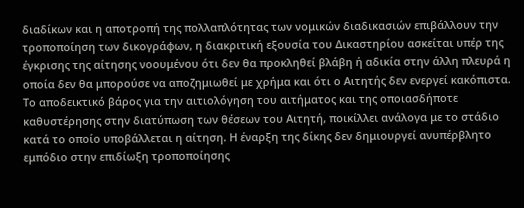διαδίκων και η αποτροπή της πολλαπλότητας των νομικών διαδικασιών επιβάλλουν την τροποποίηση των δικογράφων, η διακριτική εξουσία του Δικαστηρίου ασκείται υπέρ της έγκρισης της αίτησης νοουμένου ότι δεν θα προκληθεί βλάβη ή αδικία στην άλλη πλευρά η οποία δεν θα μπορούσε να αποζημιωθεί με χρήμα και ότι ο Αιτητής δεν ενεργεί κακόπιστα. Το αποδεικτικό βάρος για την αιτιολόγηση του αιτήματος και της οποιασδήποτε καθυστέρησης στην διατύπωση των θέσεων του Αιτητή, ποικίλλει ανάλογα με το στάδιο κατά το οποίο υποβάλλεται η αίτηση. Η έναρξη της δίκης δεν δημιουργεί ανυπέρβλητο εμπόδιο στην επιδίωξη τροποποίησης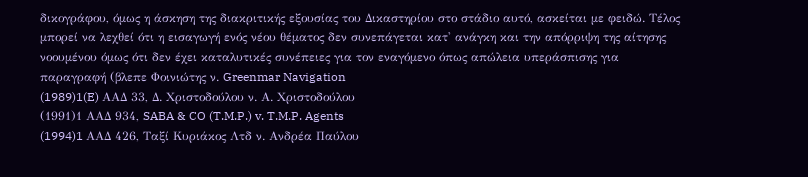δικογράφου, όμως η άσκηση της διακριτικής εξουσίας του Δικαστηρίου στο στάδιο αυτό, ασκείται με φειδώ. Τέλος μπορεί να λεχθεί ότι η εισαγωγή ενός νέου θέματος δεν συνεπάγεται κατ' ανάγκη και την απόρριψη της αίτησης νοουμένου όμως ότι δεν έχει καταλυτικές συνέπειες για τον εναγόμενο όπως απώλεια υπεράσπισης για παραγραφή (βλεπε Φοινιώτης ν. Greenmar Navigation
(1989)1(E) AAΔ 33, Δ. Χριστοδούλου ν. Α. Χριστοδούλου
(1991)1 ΑΑΔ 934, SABA & CO (T.M.P.) v. T.M.P. Agents
(1994)1 AAΔ 426, Ταξί Κυριάκος Λτδ ν. Ανδρέα Παύλου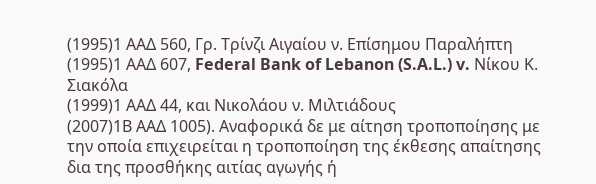(1995)1 ΑΑΔ 560, Γρ. Τρίνζι Αιγαίου ν. Επίσημου Παραλήπτη
(1995)1 ΑΑΔ 607, Federal Bank of Lebanon (S.A.L.) v. Νίκου Κ. Σιακόλα
(1999)1 ΑΑΔ 44, και Νικολάου ν. Μιλτιάδους
(2007)1Β ΑΑΔ 1005). Αναφορικά δε με αίτηση τροποποίησης με την οποία επιχειρείται η τροποποίηση της έκθεσης απαίτησης δια της προσθήκης αιτίας αγωγής ή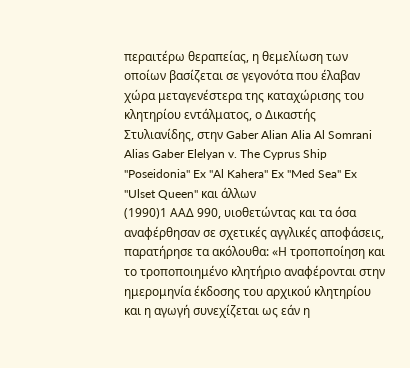περαιτέρω θεραπείας, η θεμελίωση των οποίων βασίζεται σε γεγονότα που έλαβαν χώρα μεταγενέστερα της καταχώρισης του κλητηρίου εντάλματος, ο Δικαστής Στυλιανίδης, στην Gaber Alian Alia Al Somrani Alias Gaber Elelyan v. The Cyprus Ship "Poseidonia" Ex "Al Kahera" Ex "Med Sea" Ex "Ulset Queen" και άλλων
(1990)1 ΑΑΔ 990, υιοθετώντας και τα όσα αναφέρθησαν σε σχετικές αγγλικές αποφάσεις, παρατήρησε τα ακόλουθα: «Η τροποποίηση και το τροποποιημένο κλητήριο αναφέρονται στην ημερομηνία έκδοσης του αρχικού κλητηρίου και η αγωγή συνεχίζεται ως εάν η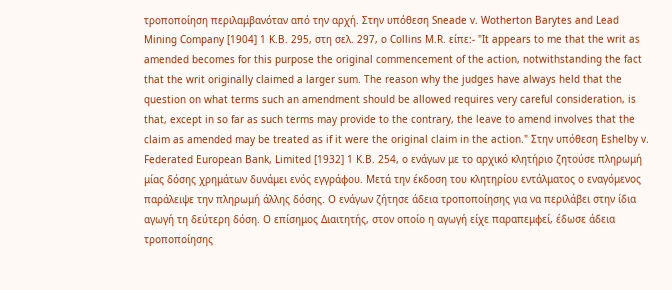τροποποίηση περιλαμβανόταν από την αρχή. Στην υπόθεση Sneade v. Wotherton Barytes and Lead Mining Company [1904] 1 K.B. 295, στη σελ. 297, ο Collins M.R. είπε:- "It appears to me that the writ as amended becomes for this purpose the original commencement of the action, notwithstanding the fact that the writ originally claimed a larger sum. The reason why the judges have always held that the question on what terms such an amendment should be allowed requires very careful consideration, is that, except in so far as such terms may provide to the contrary, the leave to amend involves that the claim as amended may be treated as if it were the original claim in the action." Στην υπόθεση Eshelby v. Federated European Bank, Limited [1932] 1 K.B. 254, ο ενάγων με το αρχικό κλητήριο ζητούσε πληρωμή μίας δόσης χρημάτων δυνάμει ενός εγγράφου. Μετά την έκδοση του κλητηρίου εντάλματος ο εναγόμενος παράλειψε την πληρωμή άλλης δόσης. Ο ενάγων ζήτησε άδεια τροποποίησης για να περιλάβει στην ίδια αγωγή τη δεύτερη δόση. Ο επίσημος Διαιτητής, στον οποίο η αγωγή είχε παραπεμφεί, έδωσε άδεια τροποποίησης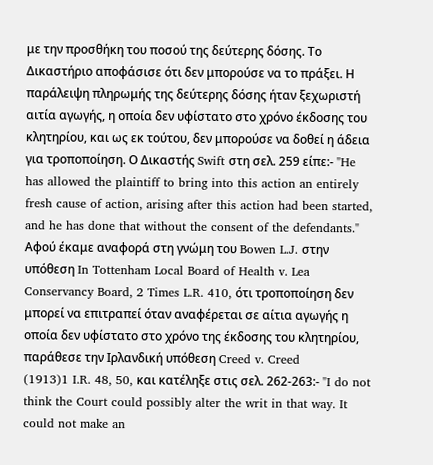με την προσθήκη του ποσού της δεύτερης δόσης. Το Δικαστήριο αποφάσισε ότι δεν μπορούσε να το πράξει. Η παράλειψη πληρωμής της δεύτερης δόσης ήταν ξεχωριστή αιτία αγωγής, η οποία δεν υφίστατο στο χρόνο έκδοσης του κλητηρίου, και ως εκ τούτου, δεν μπορούσε να δοθεί η άδεια για τροποποίηση. Ο Δικαστής Swift στη σελ. 259 είπε:- "He has allowed the plaintiff to bring into this action an entirely fresh cause of action, arising after this action had been started, and he has done that without the consent of the defendants." Αφού έκαμε αναφορά στη γνώμη του Bowen L.J. στην υπόθεση In Tottenham Local Board of Health v. Lea Conservancy Board, 2 Times L.R. 410, ότι τροποποίηση δεν μπορεί να επιτραπεί όταν αναφέρεται σε αίτια αγωγής η οποία δεν υφίστατο στο χρόνο της έκδοσης του κλητηρίου, παράθεσε την Ιρλανδική υπόθεση Creed v. Creed
(1913)1 I.R. 48, 50, και κατέληξε στις σελ. 262-263:- "I do not think the Court could possibly alter the writ in that way. It could not make an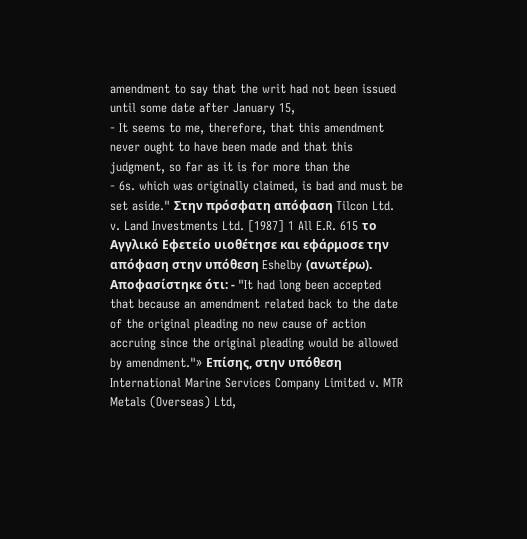amendment to say that the writ had not been issued until some date after January 15,
- It seems to me, therefore, that this amendment never ought to have been made and that this judgment, so far as it is for more than the
- 6s. which was originally claimed, is bad and must be set aside." Στην πρόσφατη απόφαση Tilcon Ltd. v. Land Investments Ltd. [1987] 1 All E.R. 615 το Αγγλικό Εφετείο υιοθέτησε και εφάρμοσε την απόφαση στην υπόθεση Eshelby (ανωτέρω). Αποφασίστηκε ότι: - "It had long been accepted that because an amendment related back to the date of the original pleading no new cause of action accruing since the original pleading would be allowed by amendment."» Επίσης, στην υπόθεση International Marine Services Company Limited v. MTR Metals (Overseas) Ltd,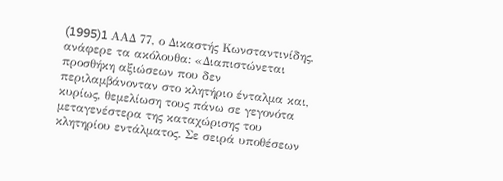(1995)1 AAΔ 77, ο Δικαστής Κωνσταντινίδης, ανάφερε τα ακόλουθα: «Διαπιστώνεται προσθήκη αξιώσεων που δεν περιλαμβάνονταν στο κλητήριο ένταλμα και, κυρίως, θεμελίωση τους πάνω σε γεγονότα μεταγενέστερα της καταχώρισης του κλητηρίου εντάλματος. Σε σειρά υποθέσεων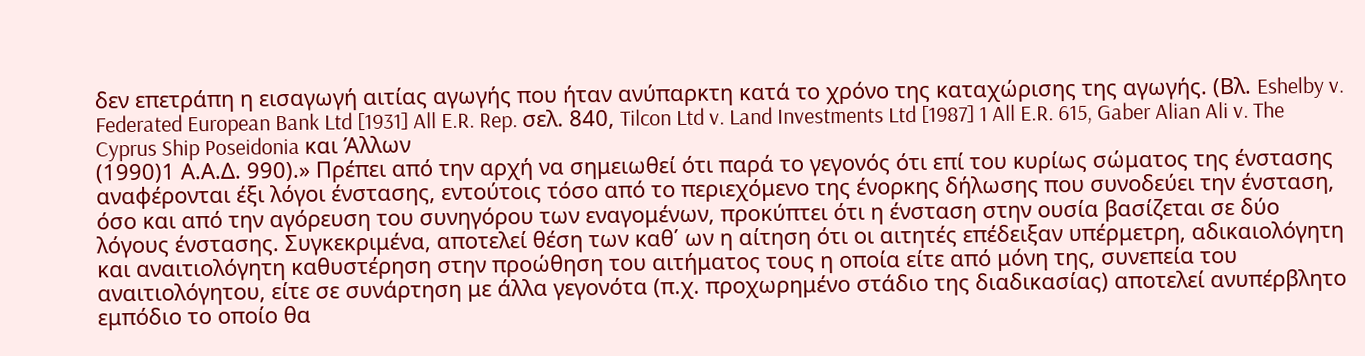δεν επετράπη η εισαγωγή αιτίας αγωγής που ήταν ανύπαρκτη κατά το χρόνο της καταχώρισης της αγωγής. (Βλ. Eshelby v. Federated European Bank Ltd [1931] All E.R. Rep. σελ. 840, Tilcon Ltd v. Land Investments Ltd [1987] 1 All E.R. 615, Gaber Alian Ali v. The Cyprus Ship Poseidonia και Άλλων
(1990)1 Α.Α.Δ. 990).» Πρέπει από την αρχή να σημειωθεί ότι παρά το γεγονός ότι επί του κυρίως σώματος της ένστασης αναφέρονται έξι λόγοι ένστασης, εντούτοις τόσο από το περιεχόμενο της ένορκης δήλωσης που συνοδεύει την ένσταση, όσο και από την αγόρευση του συνηγόρου των εναγομένων, προκύπτει ότι η ένσταση στην ουσία βασίζεται σε δύο λόγους ένστασης. Συγκεκριμένα, αποτελεί θέση των καθ΄ ων η αίτηση ότι οι αιτητές επέδειξαν υπέρμετρη, αδικαιολόγητη και αναιτιολόγητη καθυστέρηση στην προώθηση του αιτήματος τους η οποία είτε από μόνη της, συνεπεία του αναιτιολόγητου, είτε σε συνάρτηση με άλλα γεγονότα (π.χ. προχωρημένο στάδιο της διαδικασίας) αποτελεί ανυπέρβλητο εμπόδιο το οποίο θα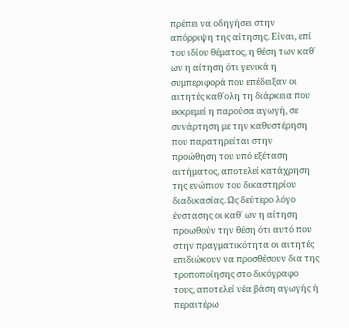πρέπει να οδηγήσει στην απόρριψη της αίτησης. Είναι, επί του ιδίου θέματος, η θέση των καθ΄ ων η αίτηση ότι γενικά η συμπεριφορά που επέδειξαν οι αιτητές καθ΄ολη τη διάρκεια που εκκρεμεί η παρούσα αγωγή, σε συνάρτηση με την καθυστέρηση που παρατηρείται στην προώθηση του υπό εξέταση αιτήματος, αποτελεί κατάχρηση της ενώπιον του δικαστηρίου διαδικασίας. Ως δεύτερο λόγο ένστασης οι καθ΄ ων η αίτηση προωθούν την θέση ότι αυτό που στην πραγματικότητα οι αιτητές επιδιώκουν να προσθέσουν δια της τροποποίησης στο δικόγραφο τους, αποτελεί νέα βάση αγωγής ή περαιτέρω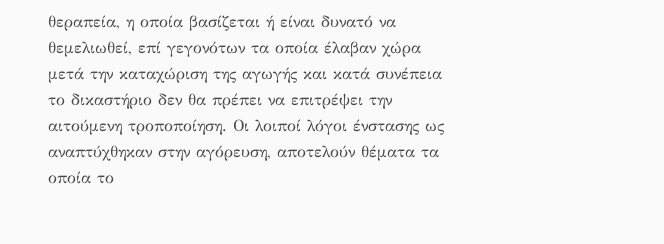θεραπεία, η οποία βασίζεται ή είναι δυνατό να θεμελιωθεί, επί γεγονότων τα οποία έλαβαν χώρα μετά την καταχώριση της αγωγής και κατά συνέπεια το δικαστήριο δεν θα πρέπει να επιτρέψει την αιτούμενη τροποποίηση. Οι λοιποί λόγοι ένστασης ως αναπτύχθηκαν στην αγόρευση, αποτελούν θέματα τα οποία το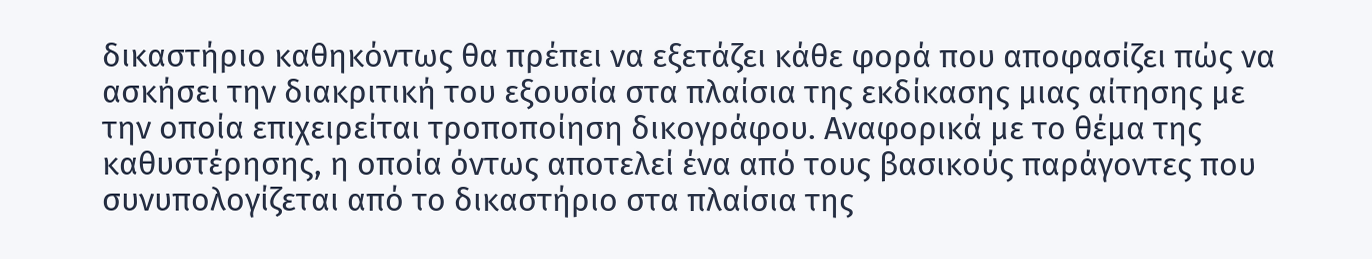δικαστήριο καθηκόντως θα πρέπει να εξετάζει κάθε φορά που αποφασίζει πώς να ασκήσει την διακριτική του εξουσία στα πλαίσια της εκδίκασης μιας αίτησης με την οποία επιχειρείται τροποποίηση δικογράφου. Αναφορικά με το θέμα της καθυστέρησης, η οποία όντως αποτελεί ένα από τους βασικούς παράγοντες που συνυπολογίζεται από το δικαστήριο στα πλαίσια της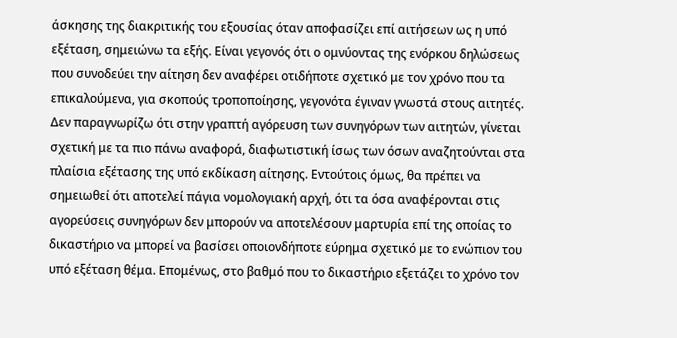άσκησης της διακριτικής του εξουσίας όταν αποφασίζει επί αιτήσεων ως η υπό εξέταση, σημειώνω τα εξής. Είναι γεγονός ότι ο ομνύοντας της ενόρκου δηλώσεως που συνοδεύει την αίτηση δεν αναφέρει οτιδήποτε σχετικό με τον χρόνο που τα επικαλούμενα, για σκοπούς τροποποίησης, γεγονότα έγιναν γνωστά στους αιτητές. Δεν παραγνωρίζω ότι στην γραπτή αγόρευση των συνηγόρων των αιτητών, γίνεται σχετική με τα πιο πάνω αναφορά, διαφωτιστική ίσως των όσων αναζητούνται στα πλαίσια εξέτασης της υπό εκδίκαση αίτησης. Εντούτοις όμως, θα πρέπει να σημειωθεί ότι αποτελεί πάγια νομολογιακή αρχή, ότι τα όσα αναφέρονται στις αγορεύσεις συνηγόρων δεν μπορούν να αποτελέσουν μαρτυρία επί της οποίας το δικαστήριο να μπορεί να βασίσει οποιονδήποτε εύρημα σχετικό με το ενώπιον του υπό εξέταση θέμα. Επομένως, στο βαθμό που το δικαστήριο εξετάζει το χρόνο τον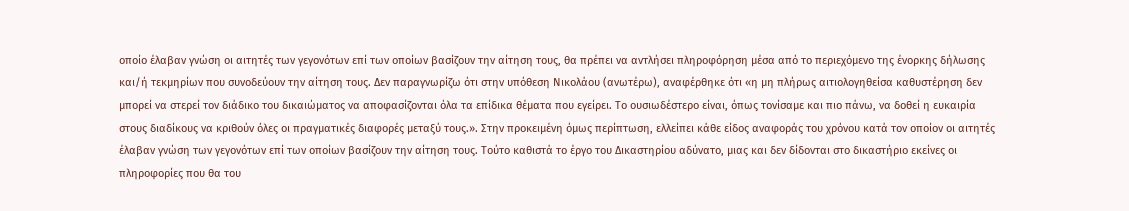οποίο έλαβαν γνώση οι αιτητές των γεγονότων επί των οποίων βασίζουν την αίτηση τους, θα πρέπει να αντλήσει πληροφόρηση μέσα από το περιεχόμενο της ένορκης δήλωσης και/ή τεκμηρίων που συνοδεύουν την αίτηση τους. Δεν παραγνωρίζω ότι στην υπόθεση Νικολάου (ανωτέρω), αναφέρθηκε ότι «η μη πλήρως αιτιολογηθείσα καθυστέρηση δεν μπορεί να στερεί τον διάδικο του δικαιώματος να αποφασίζονται όλα τα επίδικα θέματα που εγείρει. Το ουσιωδέστερο είναι, όπως τονίσαμε και πιο πάνω, να δοθεί η ευκαιρία στους διαδίκους να κριθούν όλες οι πραγματικές διαφορές μεταξύ τους.». Στην προκειμένη όμως περίπτωση, ελλείπει κάθε είδος αναφοράς του χρόνου κατά τον οποίον οι αιτητές έλαβαν γνώση των γεγονότων επί των οποίων βασίζουν την αίτηση τους. Τούτο καθιστά το έργο του Δικαστηρίου αδύνατο, μιας και δεν δίδονται στο δικαστήριο εκείνες οι πληροφορίες που θα του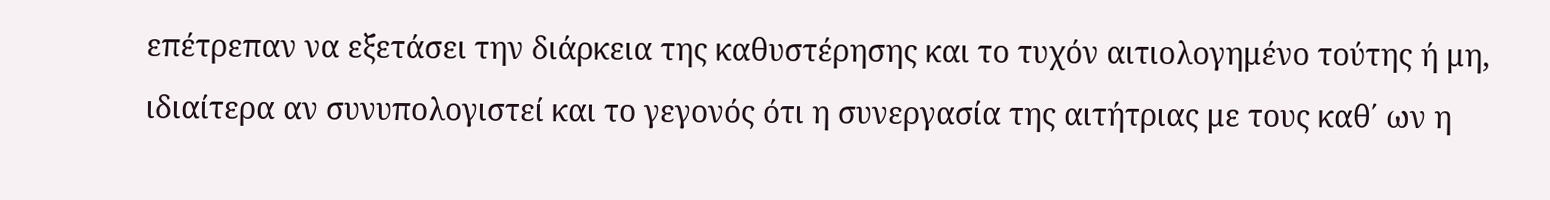επέτρεπαν να εξετάσει την διάρκεια της καθυστέρησης και το τυχόν αιτιολογημένο τούτης ή μη, ιδιαίτερα αν συνυπολογιστεί και το γεγονός ότι η συνεργασία της αιτήτριας με τους καθ΄ ων η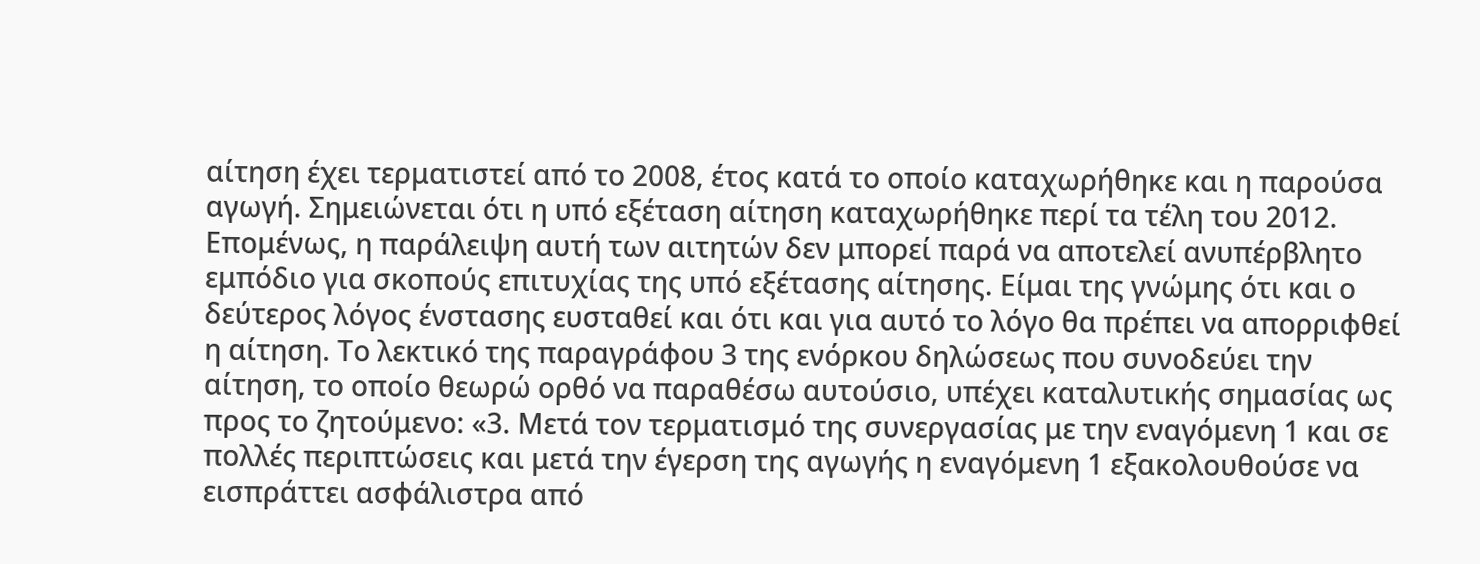αίτηση έχει τερματιστεί από το 2008, έτος κατά το οποίο καταχωρήθηκε και η παρούσα αγωγή. Σημειώνεται ότι η υπό εξέταση αίτηση καταχωρήθηκε περί τα τέλη του 2012. Επομένως, η παράλειψη αυτή των αιτητών δεν μπορεί παρά να αποτελεί ανυπέρβλητο εμπόδιο για σκοπούς επιτυχίας της υπό εξέτασης αίτησης. Είμαι της γνώμης ότι και ο δεύτερος λόγος ένστασης ευσταθεί και ότι και για αυτό το λόγο θα πρέπει να απορριφθεί η αίτηση. Το λεκτικό της παραγράφου 3 της ενόρκου δηλώσεως που συνοδεύει την αίτηση, το οποίο θεωρώ ορθό να παραθέσω αυτούσιο, υπέχει καταλυτικής σημασίας ως προς το ζητούμενο: «3. Μετά τον τερματισμό της συνεργασίας με την εναγόμενη 1 και σε πολλές περιπτώσεις και μετά την έγερση της αγωγής η εναγόμενη 1 εξακολουθούσε να εισπράττει ασφάλιστρα από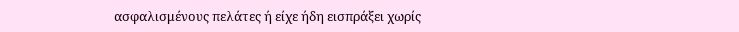ασφαλισμένους πελάτες ή είχε ήδη εισπράξει χωρίς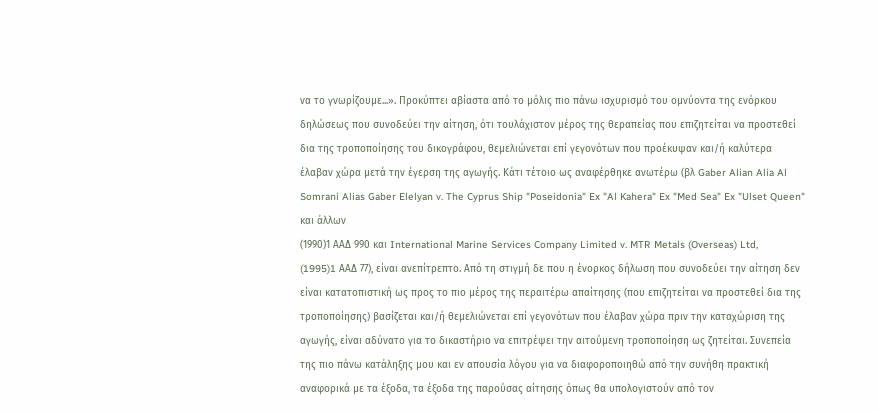να το γνωρίζουμε...». Προκύπτει αβίαστα από το μόλις πιο πάνω ισχυρισμό του ομνύοντα της ενόρκου δηλώσεως που συνοδεύει την αίτηση, ότι τουλάχιστον μέρος της θεραπείας που επιζητείται να προστεθεί δια της τροποποίησης του δικογράφου, θεμελιώνεται επί γεγονότων που προέκυψαν και/ή καλύτερα έλαβαν χώρα μετά την έγερση της αγωγής. Κάτι τέτοιο ως αναφέρθηκε ανωτέρω (βλ Gaber Alian Alia Al Somrani Alias Gaber Elelyan v. The Cyprus Ship "Poseidonia" Ex "Al Kahera" Ex "Med Sea" Ex "Ulset Queen" και άλλων
(1990)1 ΑΑΔ 990 και International Marine Services Company Limited v. MTR Metals (Overseas) Ltd,
(1995)1 AAΔ 77), είναι ανεπίτρεπτο. Από τη στιγμή δε που η ένορκος δήλωση που συνοδεύει την αίτηση δεν είναι κατατοπιστική ως προς το πιο μέρος της περαιτέρω απαίτησης (που επιζητείται να προστεθεί δια της τροποποίησης) βασίζεται και/ή θεμελιώνεται επί γεγονότων που έλαβαν χώρα πριν την καταχώριση της αγωγής, είναι αδύνατο για το δικαστήριο να επιτρέψει την αιτούμενη τροποποίηση ως ζητείται. Συνεπεία της πιο πάνω κατάληξης μου και εν απουσία λόγου για να διαφοροποιηθώ από την συνήθη πρακτική αναφορικά με τα έξοδα, τα έξοδα της παρούσας αίτησης όπως θα υπολογιστούν από τον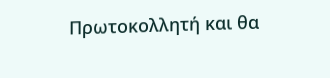Πρωτοκολλητή και θα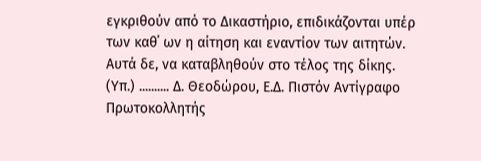εγκριθούν από το Δικαστήριο, επιδικάζονται υπέρ των καθ΄ ων η αίτηση και εναντίον των αιτητών. Αυτά δε, να καταβληθούν στο τέλος της δίκης. (Υπ.) .......... Δ. Θεοδώρου, Ε.Δ. Πιστόν Αντίγραφο Πρωτοκολλητής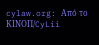cylaw.org: Από το ΚΙΝOΠ/CyLii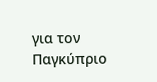για τον Παγκύπριο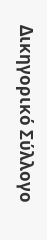Δικηγορικό Σύλλογο